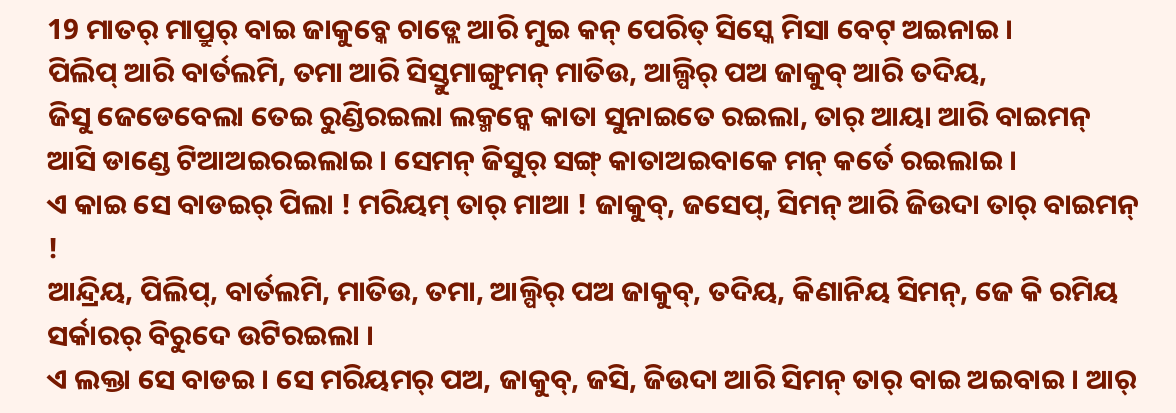19 ମାତର୍ ମାପ୍ରୁର୍ ବାଇ ଜାକୁବ୍କେ ଚାଡ୍ଲେ ଆରି ମୁଇ କନ୍ ପେରିତ୍ ସିସ୍କେ ମିସା ବେଟ୍ ଅଇନାଇ ।
ପିଲିପ୍ ଆରି ବାର୍ତଲମି, ତମା ଆରି ସିସ୍ତୁମାଙ୍ଗୁମନ୍ ମାତିଉ, ଆଲ୍ପିର୍ ପଅ ଜାକୁବ୍ ଆରି ତଦିୟ,
ଜିସୁ ଜେଡେବେଲା ତେଇ ରୁଣ୍ଡିରଇଲା ଲକ୍ମନ୍କେ କାତା ସୁନାଇତେ ରଇଲା, ତାର୍ ଆୟା ଆରି ବାଇମନ୍ ଆସି ଡାଣ୍ଡେ ଟିଆଅଇରଇଲାଇ । ସେମନ୍ ଜିସୁର୍ ସଙ୍ଗ୍ କାତାଅଇବାକେ ମନ୍ କର୍ତେ ରଇଲାଇ ।
ଏ କାଇ ସେ ବାଡଇର୍ ପିଲା ! ମରିୟମ୍ ତାର୍ ମାଆ ! ଜାକୁବ୍, ଜସେପ୍, ସିମନ୍ ଆରି ଜିଉଦା ତାର୍ ବାଇମନ୍ !
ଆନ୍ଦ୍ରିୟ, ପିଲିପ୍, ବାର୍ତଲମି, ମାତିଉ, ତମା, ଆଲ୍ପିର୍ ପଅ ଜାକୁବ୍, ତଦିୟ, କିଣାନିୟ ସିମନ୍, ଜେ କି ରମିୟ ସର୍କାରର୍ ବିରୁଦେ ଉଟିରଇଲା ।
ଏ ଲକ୍ତା ସେ ବାଡଇ । ସେ ମରିୟମର୍ ପଅ, ଜାକୁବ୍, ଜସି, ଜିଉଦା ଆରି ସିମନ୍ ତାର୍ ବାଇ ଅଇବାଇ । ଆର୍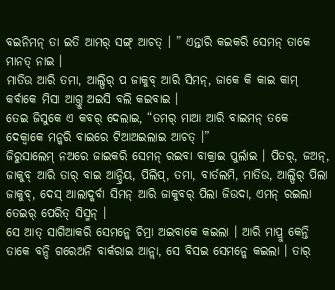ବଇନିମନ୍ ତା ଇତି ଆମର୍ ସଙ୍ଗ୍ ଆଚତ୍ । ” ଏନ୍ତାରି କଇକରି ସେମନ୍ ତାକେ ମାନତ୍ ନାଇ ।
ମାତିଉ ଆରି ତମା, ଆଲ୍ପିର୍ ପ ଜାକୁବ୍ ଆରି ସିମନ୍, ଜାକେ କି କାଇ କାମ୍ କର୍ବାକେ ମିସା ଆଗ୍ତୁ ଅଇସି ବଲି କଇବାଇ ।
ତେଇ ଜିସୁକେ ଏ କବର୍ ଦେଲାଇ, “ତମର୍ ମାଆ ଆରି ବାଇମନ୍ ତକେ ଦେକ୍ବାକେ ମନ୍କରି ବାଇରେ ଟିଆଅଇଲାଇ ଆଚତ୍ ।”
ଜିରୁସାଲେମ୍ ନଅରେ ଜାଇକରି ସେମନ୍ ରଇବା ବାକ୍ରାଇ ପୁର୍ଲାଇ । ପିତର୍, ଜଅନ୍, ଜାକୁବ୍ ଆରି ତାର୍ ବାଇ ଆନ୍ଦ୍ରିୟ, ପିଲିପ୍, ତମା, ବାର୍ତଲମି, ମାତିଉ, ଆଲ୍ପିର୍ ପିଲା ଜାକୁବ୍, ଦେସ୍ ଆଲାଦ୍କର୍ବା ସିମନ୍ ଆରି ଜାକୁବର୍ ପିଲା ଜିଉଦା, ଏମନ୍ ରଇଲା ତେଇର୍ ପେରିତ୍ ସିସ୍ମନ୍ ।
ସେ ଆତ୍ ସାଗିଆକରି ସେମନ୍କେ ଚିମ୍ରା ଅଇବାକେ କଇଲା । ଆରି ମାପ୍ରୁ କେନ୍ତି ତାକେ ବନ୍ଦି ଗରେଅନି ବାର୍କରାଇ ଆନ୍ଲା, ସେ ବିସଇ ସେମନ୍କେ କଇଲା । ତାର୍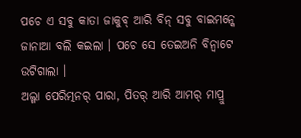ପଚେ ଏ ସବୁ କାତା ଜାକୁବ୍ ଆରି ବିନ୍ ସବୁ ବାଇମନ୍କେ ଜାନାଆ ବଲି କଇଲା । ପଚେ ସେ ତେଇଅନି ବିନ୍ବାଟେ ଉଟିଗାଲା ।
ଅଲ୍ଗା ପେରିତ୍ମନର୍ ପାରା, ପିତର୍ ଆରି ଆମର୍ ମାପ୍ରୁ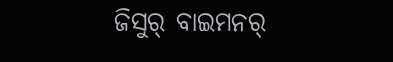ଜିସୁର୍ ବାଇମନର୍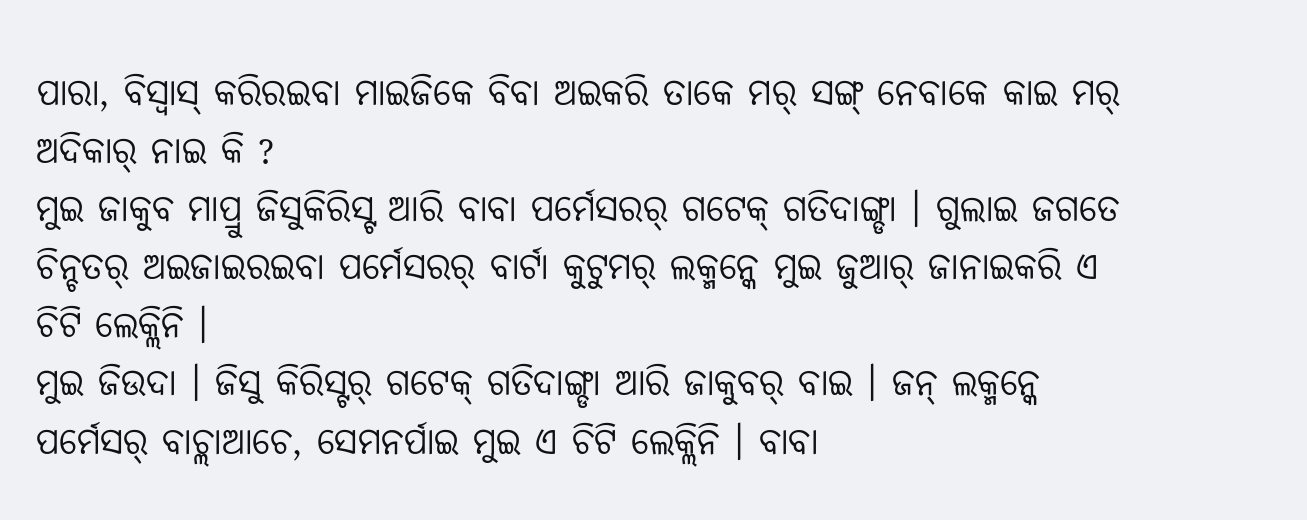ପାରା, ବିସ୍ବାସ୍ କରିରଇବା ମାଇଜିକେ ବିବା ଅଇକରି ତାକେ ମର୍ ସଙ୍ଗ୍ ନେବାକେ କାଇ ମର୍ ଅଦିକାର୍ ନାଇ କି ?
ମୁଇ ଜାକୁବ ମାପ୍ରୁ ଜିସୁକିରିସ୍ଟ ଆରି ବାବା ପର୍ମେସରର୍ ଗଟେକ୍ ଗତିଦାଙ୍ଗ୍ଡା । ଗୁଲାଇ ଜଗତେ ଚିନ୍ଚତର୍ ଅଇଜାଇରଇବା ପର୍ମେସରର୍ ବାର୍ଟା କୁଟୁମର୍ ଲକ୍ମନ୍କେ ମୁଇ ଜୁଆର୍ ଜାନାଇକରି ଏ ଚିଟି ଲେକ୍ଲିନି ।
ମୁଇ ଜିଉଦା । ଜିସୁ କିରିସ୍ଟର୍ ଗଟେକ୍ ଗତିଦାଙ୍ଗ୍ଡା ଆରି ଜାକୁବର୍ ବାଇ । ଜନ୍ ଲକ୍ମନ୍କେ ପର୍ମେସର୍ ବାଚ୍ଲାଆଚେ, ସେମନର୍ପାଇ ମୁଇ ଏ ଚିଟି ଲେକ୍ଲିନି । ବାବା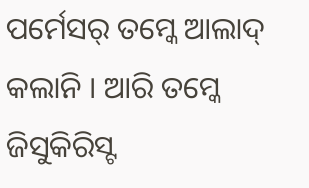ପର୍ମେସର୍ ତମ୍କେ ଆଲାଦ୍ କଲାନି । ଆରି ତମ୍କେ ଜିସୁକିରିସ୍ଟ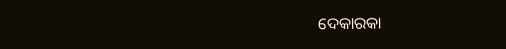ଦେକାରକା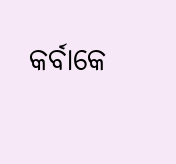କର୍ବାକେ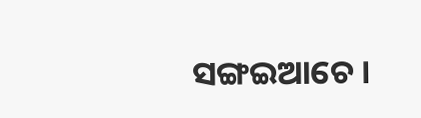ସଙ୍ଗଇଆଚେ ।